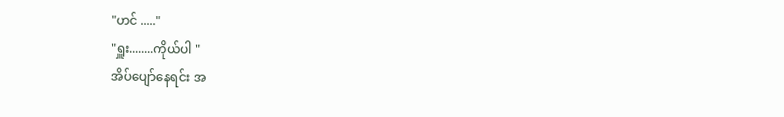"ဟင် ....."
"ရှူး........ကိုယ်ပါ "
အိပ်ပျော်နေရင်း အ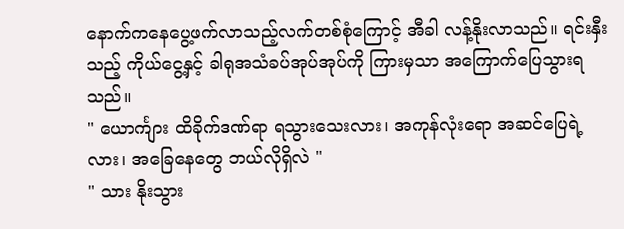နောက်ကနေပွေ့ဖက်လာသည့်လက်တစ်စုံကြောင့် အီခါ လန့်နိုးလာသည်။ ရင်းနှီးသည့် ကိုယ်ငွေ့နှင့် ခါရုအသံခပ်အုပ်အုပ်ကို ကြားမှသာ အကြောက်ပြေသွားရသည်။
" ယောင်္ကျား ထိခိုက်ဒဏ်ရာ ရသွားသေးလား၊ အကုန်လုံးရော အဆင်ပြေရဲ့လား၊ အခြေနေတွေ ဘယ်လိုရှိလဲ "
" သား နိုးသွား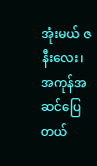အုံးမယ် ဇနီးလေး၊အကုန်အဆင်ပြေတယ်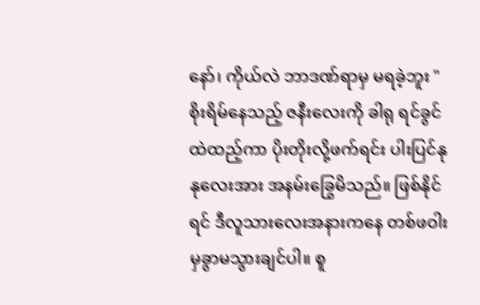နော်၊ ကိုယ်လဲ ဘာဒဏ်ရာမှ မရခဲ့ဘူး "
စိုးရိမ်နေသည့် ဇနီးလေးကို ခါရု ရင်ခွင်ထဲထည့်ကာ ပိုးတိုးလို့ဖက်ရင်း ပါးပြင်နုနုလေးအား အနမ်းခြွေမိသည်။ ဖြစ်နိုင်ရင် ဒီလူသားလေးအနားကနေ တစ်ဖဝါးမှခွာမသွားချင်ပါ။ စူ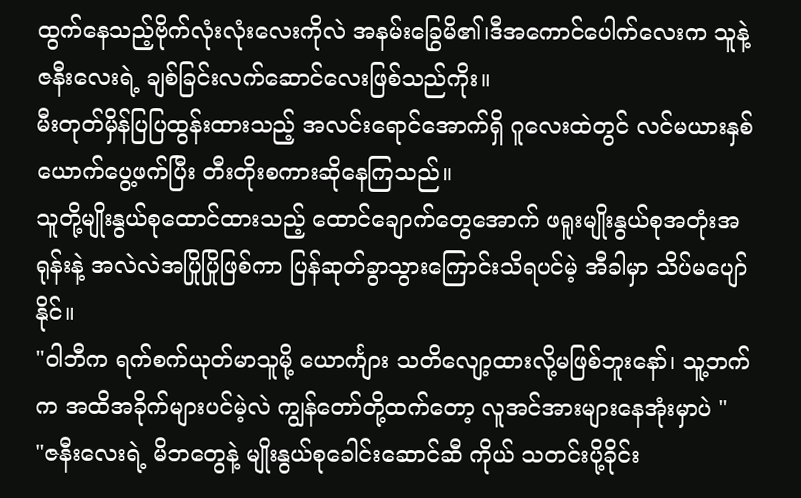ထွက်နေသည့်ဗိုက်လုံးလုံးလေးကိုလဲ အနမ်းခြွေမိ၏၊ဒီအကောင်ပေါက်လေးက သူနဲ့ဇနီးလေးရဲ့ ချစ်ခြင်းလက်ဆောင်လေးဖြစ်သည်ကိုး။
မီးတုတ်မှိန်ပြပြထွန်းထားသည့် အလင်းရောင်အောက်ရှိ ဂူလေးထဲတွင် လင်မယားနှစ်ယောက်ပွေ့ဖက်ပြီး တီးတိုးစကားဆိုနေကြသည်။
သူတို့မျိုးနွယ်စုထောင်ထားသည့် ထောင်ချောက်တွေအောက် ဖရူးမျိုးနွယ်စုအတုံးအရုန်းနဲ့ အလဲလဲအပြိုပြိုဖြစ်ကာ ပြန်ဆုတ်ခွာသွားကြောင်းသိရပင်မဲ့ အီခါမှာ သိပ်မပျော်နိုင်။
"ဝါဘီက ရက်စက်ယုတ်မာသူမို့ ယောင်္ကျား သတိလျော့ထားလို့မဖြစ်ဘူးနော်၊ သူ့ဘက်က အထိအခိုက်များပင်မဲ့လဲ ကျွန်တော်တို့ထက်တော့ လူအင်အားများနေအုံးမှာပဲ "
"ဇနီးလေးရဲ့ မိဘတွေနဲ့ မျိုးနွယ်စုခေါင်းဆောင်ဆီ ကိုယ် သတင်းပို့ခိုင်း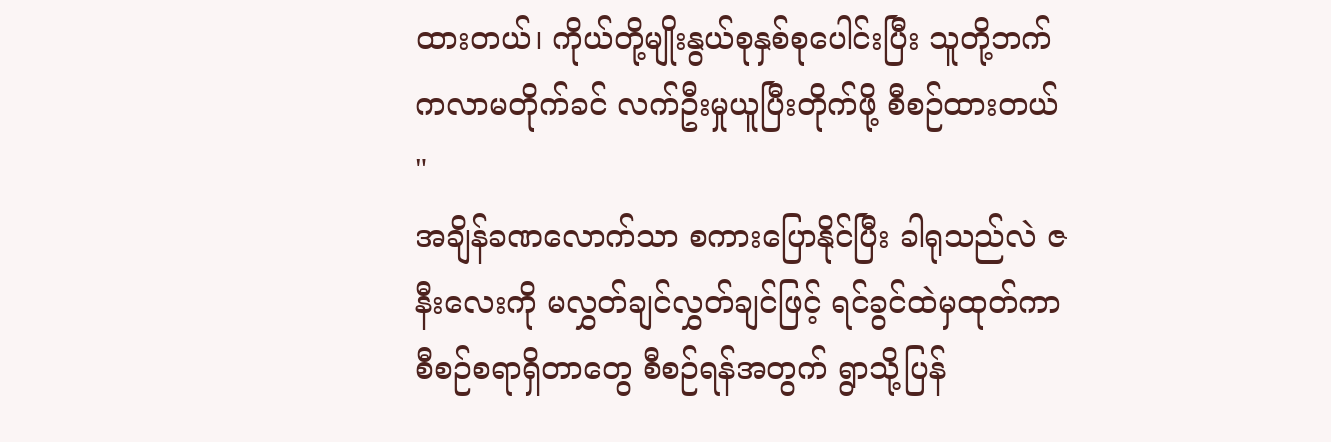ထားတယ်၊ ကိုယ်တို့မျိုးနွယ်စုနှစ်စုပေါင်းပြီး သူတို့ဘက်ကလာမတိုက်ခင် လက်ဦးမှုယူပြီးတိုက်ဖို့ စီစဉ်ထားတယ် "
အချိန်ခဏလောက်သာ စကားပြောနိုင်ပြီး ခါရုသည်လဲ ဇနီးလေးကို မလွှတ်ချင်လွှတ်ချင်ဖြင့် ရင်ခွင်ထဲမှထုတ်ကာ စီစဉ်စရာရှိတာတွေ စီစဉ်ရန်အတွက် ရွာသို့ပြန်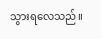သွားရလေသည်။